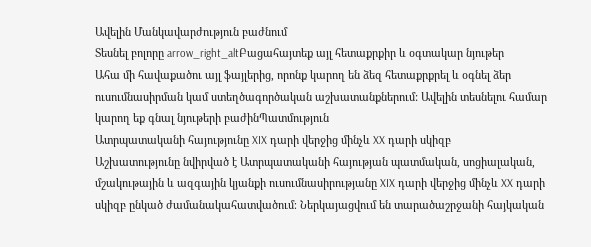Ավելին Մանկավարժություն բաժնում
Տեսնել բոլորը arrow_right_altԲացահայտեք այլ հետաքրքիր և օգտակար նյութեր
Ահա մի հավաքածու այլ ֆայլերից, որոնք կարող են ձեզ հետաքրքրել և օգնել ձեր ուսումնասիրման կամ ստեղծագործական աշխատանքներում: Ավելին տեսնելու համար կարող եք գնալ նյութերի բաժինՊատմություն
Ատրպատականի հայությունը XIX դարի վերջից մինչև XX դարի սկիզբ
Աշխատությունը նվիրված է Ատրպատականի հայության պատմական, սոցիալական, մշակութային և ազգային կյանքի ուսումնասիրությանը XIX դարի վերջից մինչև XX դարի սկիզբ ընկած ժամանակահատվածում։ Ներկայացվում են տարածաշրջանի հայկական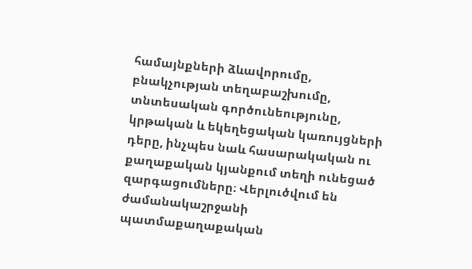համայնքների ձևավորումը, բնակչության տեղաբաշխումը, տնտեսական գործունեությունը, կրթական և եկեղեցական կառույցների դերը, ինչպես նաև հասարակական ու քաղաքական կյանքում տեղի ունեցած զարգացումները։ Վերլուծվում են ժամանակաշրջանի պատմաքաղաքական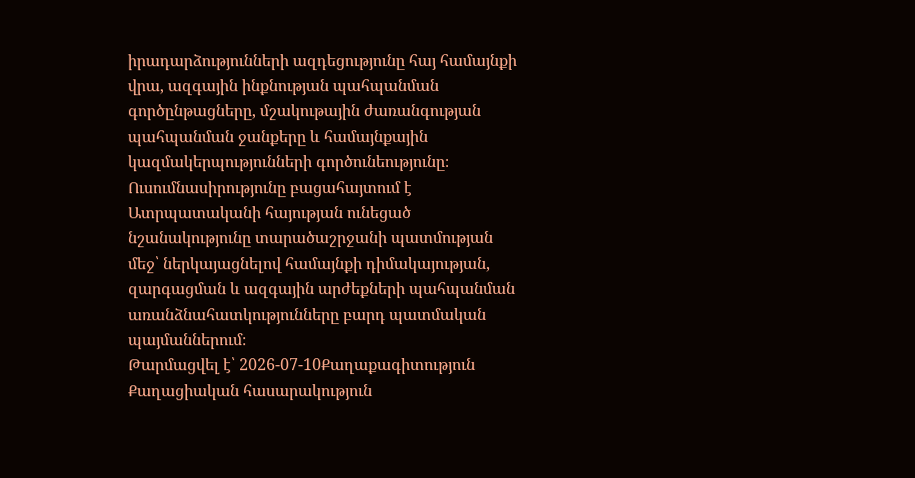իրադարձությունների ազդեցությունը հայ համայնքի վրա, ազգային ինքնության պահպանման գործընթացները, մշակութային ժառանգության պահպանման ջանքերը և համայնքային կազմակերպությունների գործունեությունը։ Ուսումնասիրությունը բացահայտում է Ատրպատականի հայության ունեցած նշանակությունը տարածաշրջանի պատմության մեջ՝ ներկայացնելով համայնքի դիմակայության, զարգացման և ազգային արժեքների պահպանման առանձնահատկությունները բարդ պատմական պայմաններում։
Թարմացվել է՝ 2026-07-10Քաղաքագիտություն
Քաղացիական հասարակություն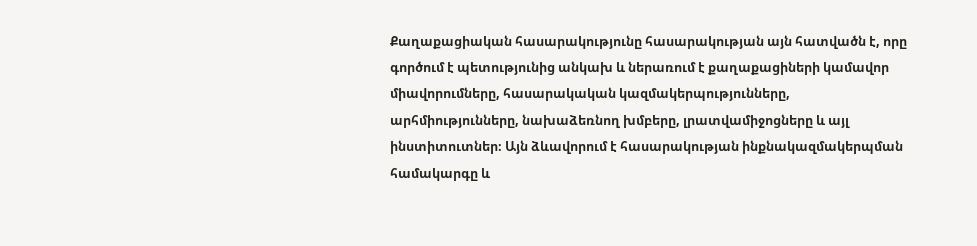Քաղաքացիական հասարակությունը հասարակության այն հատվածն է, որը գործում է պետությունից անկախ և ներառում է քաղաքացիների կամավոր միավորումները, հասարակական կազմակերպությունները, արհմիությունները, նախաձեռնող խմբերը, լրատվամիջոցները և այլ ինստիտուտներ։ Այն ձևավորում է հասարակության ինքնակազմակերպման համակարգը և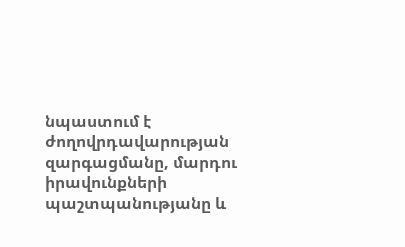նպաստում է ժողովրդավարության զարգացմանը, մարդու իրավունքների պաշտպանությանը և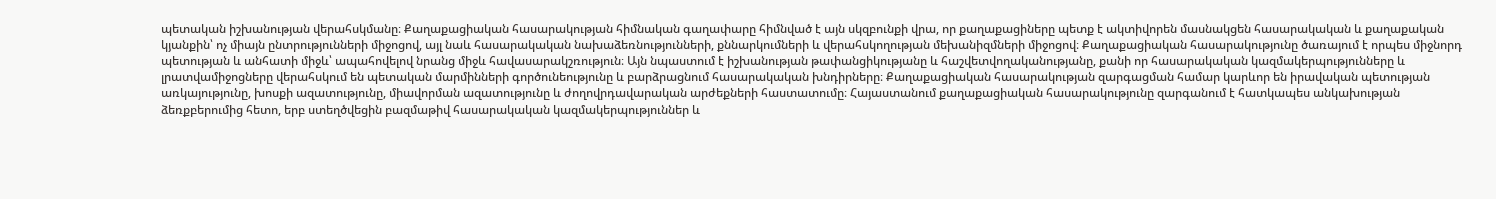պետական իշխանության վերահսկմանը։ Քաղաքացիական հասարակության հիմնական գաղափարը հիմնված է այն սկզբունքի վրա, որ քաղաքացիները պետք է ակտիվորեն մասնակցեն հասարակական և քաղաքական կյանքին՝ ոչ միայն ընտրությունների միջոցով, այլ նաև հասարակական նախաձեռնությունների, քննարկումների և վերահսկողության մեխանիզմների միջոցով։ Քաղաքացիական հասարակությունը ծառայում է որպես միջնորդ պետության և անհատի միջև՝ ապահովելով նրանց միջև հավասարակշռություն։ Այն նպաստում է իշխանության թափանցիկությանը և հաշվետվողականությանը, քանի որ հասարակական կազմակերպությունները և լրատվամիջոցները վերահսկում են պետական մարմինների գործունեությունը և բարձրացնում հասարակական խնդիրները։ Քաղաքացիական հասարակության զարգացման համար կարևոր են իրավական պետության առկայությունը, խոսքի ազատությունը, միավորման ազատությունը և ժողովրդավարական արժեքների հաստատումը։ Հայաստանում քաղաքացիական հասարակությունը զարգանում է հատկապես անկախության ձեռքբերումից հետո, երբ ստեղծվեցին բազմաթիվ հասարակական կազմակերպություններ և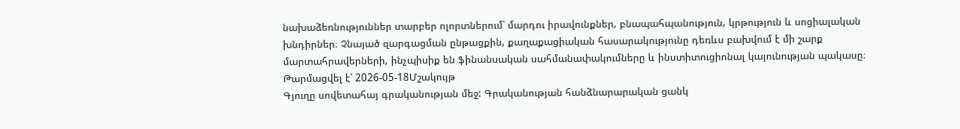նախաձեռնություններ տարբեր ոլորտներում՝ մարդու իրավունքներ, բնապահպանություն, կրթություն և սոցիալական խնդիրներ։ Չնայած զարգացման ընթացքին, քաղաքացիական հասարակությունը դեռևս բախվում է մի շարք մարտահրավերների, ինչպիսիք են ֆինանսական սահմանափակումները և ինստիտուցիոնալ կայունության պակասը։
Թարմացվել է՝ 2026-05-18Մշակույթ
Գյուղը սովետահայ գրականության մեջ: Գրականության հանձնարարական ցանկ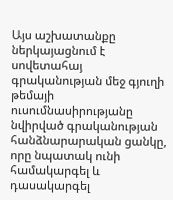Այս աշխատանքը ներկայացնում է սովետահայ գրականության մեջ գյուղի թեմայի ուսումնասիրությանը նվիրված գրականության հանձնարարական ցանկը, որը նպատակ ունի համակարգել և դասակարգել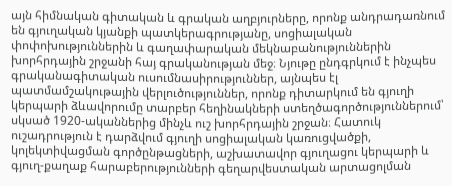այն հիմնական գիտական և գրական աղբյուրները, որոնք անդրադառնում են գյուղական կյանքի պատկերագրությանը, սոցիալական փոփոխություններին և գաղափարական մեկնաբանություններին խորհրդային շրջանի հայ գրականության մեջ։ Նյութը ընդգրկում է ինչպես գրականագիտական ուսումնասիրություններ, այնպես էլ պատմամշակութային վերլուծություններ, որոնք դիտարկում են գյուղի կերպարի ձևավորումը տարբեր հեղինակների ստեղծագործություններում՝ սկսած 1920-ականներից մինչև ուշ խորհրդային շրջան։ Հատուկ ուշադրություն է դարձվում գյուղի սոցիալական կառուցվածքի, կոլեկտիվացման գործընթացների, աշխատավոր գյուղացու կերպարի և գյուղ-քաղաք հարաբերությունների գեղարվեստական արտացոլման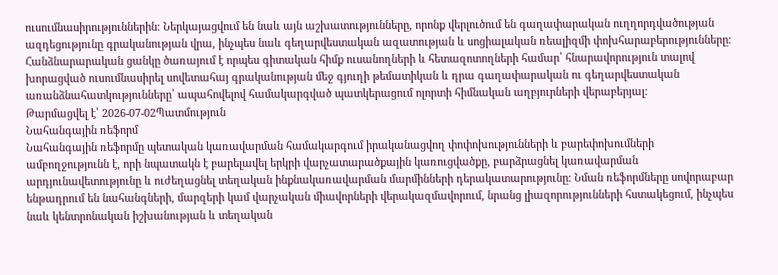ուսումնասիրություններին։ Ներկայացվում են նաև այն աշխատությունները, որոնք վերլուծում են գաղափարական ուղղորդվածության ազդեցությունը գրականության վրա, ինչպես նաև գեղարվեստական ազատության և սոցիալական ռեալիզմի փոխհարաբերությունները։ Հանձնարարական ցանկը ծառայում է որպես գիտական հիմք ուսանողների և հետազոտողների համար՝ հնարավորություն տալով խորացված ուսումնասիրել սովետահայ գրականության մեջ գյուղի թեմատիկան և դրա գաղափարական ու գեղարվեստական առանձնահատկությունները՝ ապահովելով համակարգված պատկերացում ոլորտի հիմնական աղբյուրների վերաբերյալ։
Թարմացվել է՝ 2026-07-02Պատմություն
Նահանգային ռեֆորմ
Նահանգային ռեֆորմը պետական կառավարման համակարգում իրականացվող փոփոխությունների և բարեփոխումների ամբողջությունն է, որի նպատակն է բարելավել երկրի վարչատարածքային կառուցվածքը, բարձրացնել կառավարման արդյունավետությունը և ուժեղացնել տեղական ինքնակառավարման մարմինների դերակատարությունը։ Նման ռեֆորմները սովորաբար ենթադրում են նահանգների, մարզերի կամ վարչական միավորների վերակազմավորում, նրանց լիազորությունների հստակեցում, ինչպես նաև կենտրոնական իշխանության և տեղական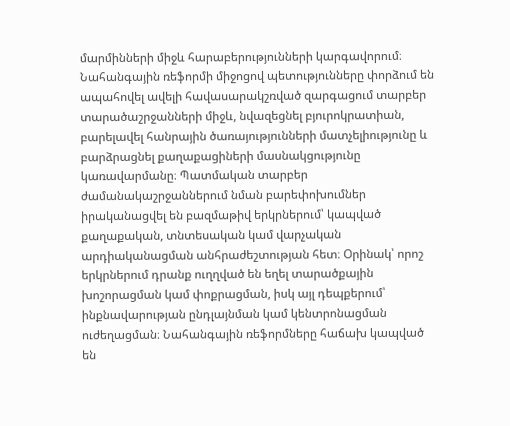մարմինների միջև հարաբերությունների կարգավորում։ Նահանգային ռեֆորմի միջոցով պետությունները փորձում են ապահովել ավելի հավասարակշռված զարգացում տարբեր տարածաշրջանների միջև, նվազեցնել բյուրոկրատիան, բարելավել հանրային ծառայությունների մատչելիությունը և բարձրացնել քաղաքացիների մասնակցությունը կառավարմանը։ Պատմական տարբեր ժամանակաշրջաններում նման բարեփոխումներ իրականացվել են բազմաթիվ երկրներում՝ կապված քաղաքական, տնտեսական կամ վարչական արդիականացման անհրաժեշտության հետ։ Օրինակ՝ որոշ երկրներում դրանք ուղղված են եղել տարածքային խոշորացման կամ փոքրացման, իսկ այլ դեպքերում՝ ինքնավարության ընդլայնման կամ կենտրոնացման ուժեղացման։ Նահանգային ռեֆորմները հաճախ կապված են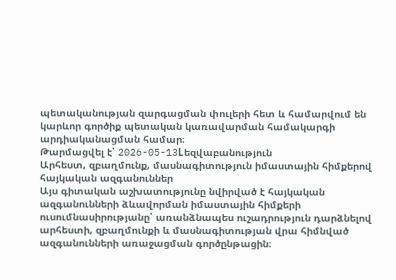պետականության զարգացման փուլերի հետ և համարվում են կարևոր գործիք պետական կառավարման համակարգի արդիականացման համար։
Թարմացվել է՝ 2026-05-13Lեզվաբանություն
Արհեստ, զբաղմունք, մասնագիտություն իմաստային հիմքերով հայկական ազգանուններ
Այս գիտական աշխատությունը նվիրված է հայկական ազգանունների ձևավորման իմաստային հիմքերի ուսումնասիրությանը՝ առանձնապես ուշադրություն դարձնելով արհեստի, զբաղմունքի և մասնագիտության վրա հիմնված ազգանունների առաջացման գործընթացին։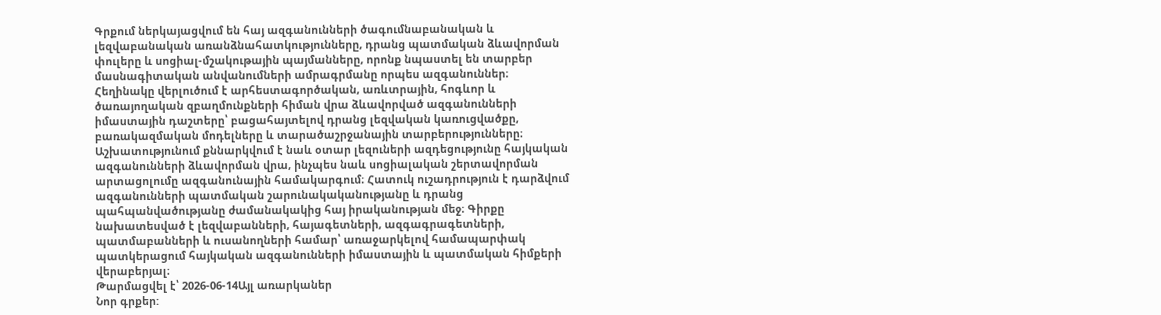Գրքում ներկայացվում են հայ ազգանունների ծագումնաբանական և լեզվաբանական առանձնահատկությունները, դրանց պատմական ձևավորման փուլերը և սոցիալ-մշակութային պայմանները, որոնք նպաստել են տարբեր մասնագիտական անվանումների ամրագրմանը որպես ազգանուններ։ Հեղինակը վերլուծում է արհեստագործական, առևտրային, հոգևոր և ծառայողական զբաղմունքների հիման վրա ձևավորված ազգանունների իմաստային դաշտերը՝ բացահայտելով դրանց լեզվական կառուցվածքը, բառակազմական մոդելները և տարածաշրջանային տարբերությունները։ Աշխատությունում քննարկվում է նաև օտար լեզուների ազդեցությունը հայկական ազգանունների ձևավորման վրա, ինչպես նաև սոցիալական շերտավորման արտացոլումը ազգանունային համակարգում։ Հատուկ ուշադրություն է դարձվում ազգանունների պատմական շարունակականությանը և դրանց պահպանվածությանը ժամանակակից հայ իրականության մեջ։ Գիրքը նախատեսված է լեզվաբանների, հայագետների, ազգագրագետների, պատմաբանների և ուսանողների համար՝ առաջարկելով համապարփակ պատկերացում հայկական ազգանունների իմաստային և պատմական հիմքերի վերաբերյալ։
Թարմացվել է՝ 2026-06-14Այլ առարկաներ
Նոր գրքեր: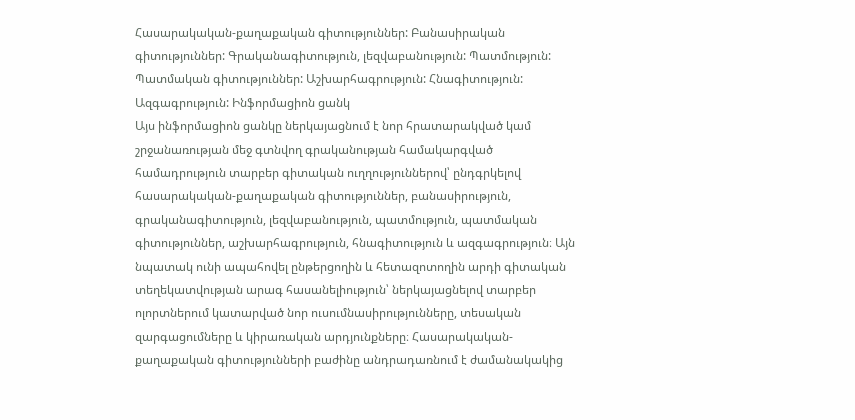Հասարակական-քաղաքական գիտություններ: Բանասիրական գիտություններ: Գրականագիտություն, լեզվաբանություն: Պատմություն: Պատմական գիտություններ: Աշխարհագրություն: Հնագիտություն: Ազգագրություն: Ինֆորմացիոն ցանկ
Այս ինֆորմացիոն ցանկը ներկայացնում է նոր հրատարակված կամ շրջանառության մեջ գտնվող գրականության համակարգված համադրություն տարբեր գիտական ուղղություններով՝ ընդգրկելով հասարակական-քաղաքական գիտություններ, բանասիրություն, գրականագիտություն, լեզվաբանություն, պատմություն, պատմական գիտություններ, աշխարհագրություն, հնագիտություն և ազգագրություն։ Այն նպատակ ունի ապահովել ընթերցողին և հետազոտողին արդի գիտական տեղեկատվության արագ հասանելիություն՝ ներկայացնելով տարբեր ոլորտներում կատարված նոր ուսումնասիրությունները, տեսական զարգացումները և կիրառական արդյունքները։ Հասարակական-քաղաքական գիտությունների բաժինը անդրադառնում է ժամանակակից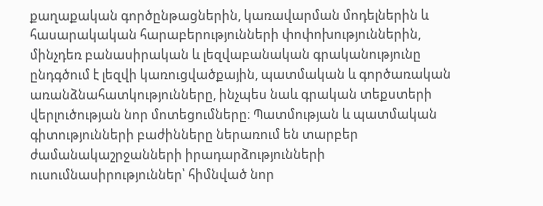քաղաքական գործընթացներին, կառավարման մոդելներին և հասարակական հարաբերությունների փոփոխություններին, մինչդեռ բանասիրական և լեզվաբանական գրականությունը ընդգծում է լեզվի կառուցվածքային, պատմական և գործառական առանձնահատկությունները, ինչպես նաև գրական տեքստերի վերլուծության նոր մոտեցումները։ Պատմության և պատմական գիտությունների բաժինները ներառում են տարբեր ժամանակաշրջանների իրադարձությունների ուսումնասիրություններ՝ հիմնված նոր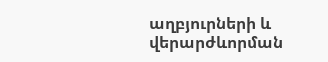աղբյուրների և վերարժևորման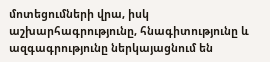մոտեցումների վրա, իսկ աշխարհագրությունը, հնագիտությունը և ազգագրությունը ներկայացնում են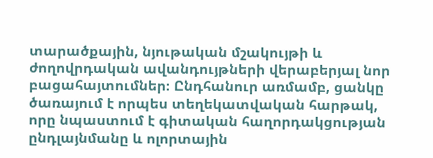տարածքային, նյութական մշակույթի և ժողովրդական ավանդույթների վերաբերյալ նոր բացահայտումներ։ Ընդհանուր առմամբ, ցանկը ծառայում է որպես տեղեկատվական հարթակ, որը նպաստում է գիտական հաղորդակցության ընդլայնմանը և ոլորտային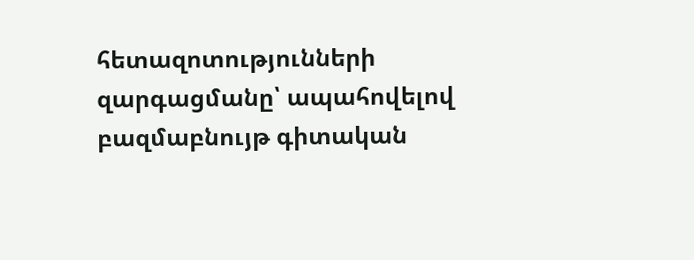հետազոտությունների զարգացմանը՝ ապահովելով բազմաբնույթ գիտական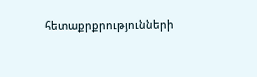հետաքրքրությունների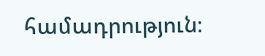համադրություն։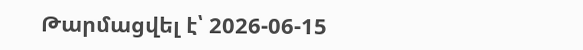Թարմացվել է՝ 2026-06-15